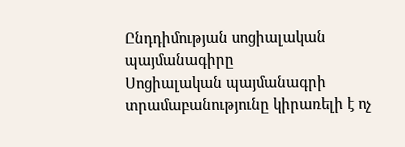Ընդդիմության սոցիալական պայմանագիրը
Սոցիալական պայմանագրի տրամաբանությունը կիրառելի է ոչ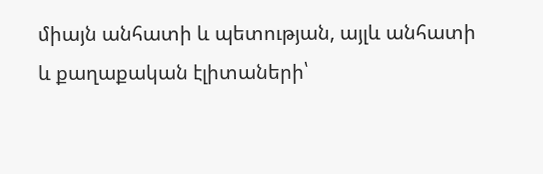միայն անհատի և պետության, այլև անհատի և քաղաքական էլիտաների՝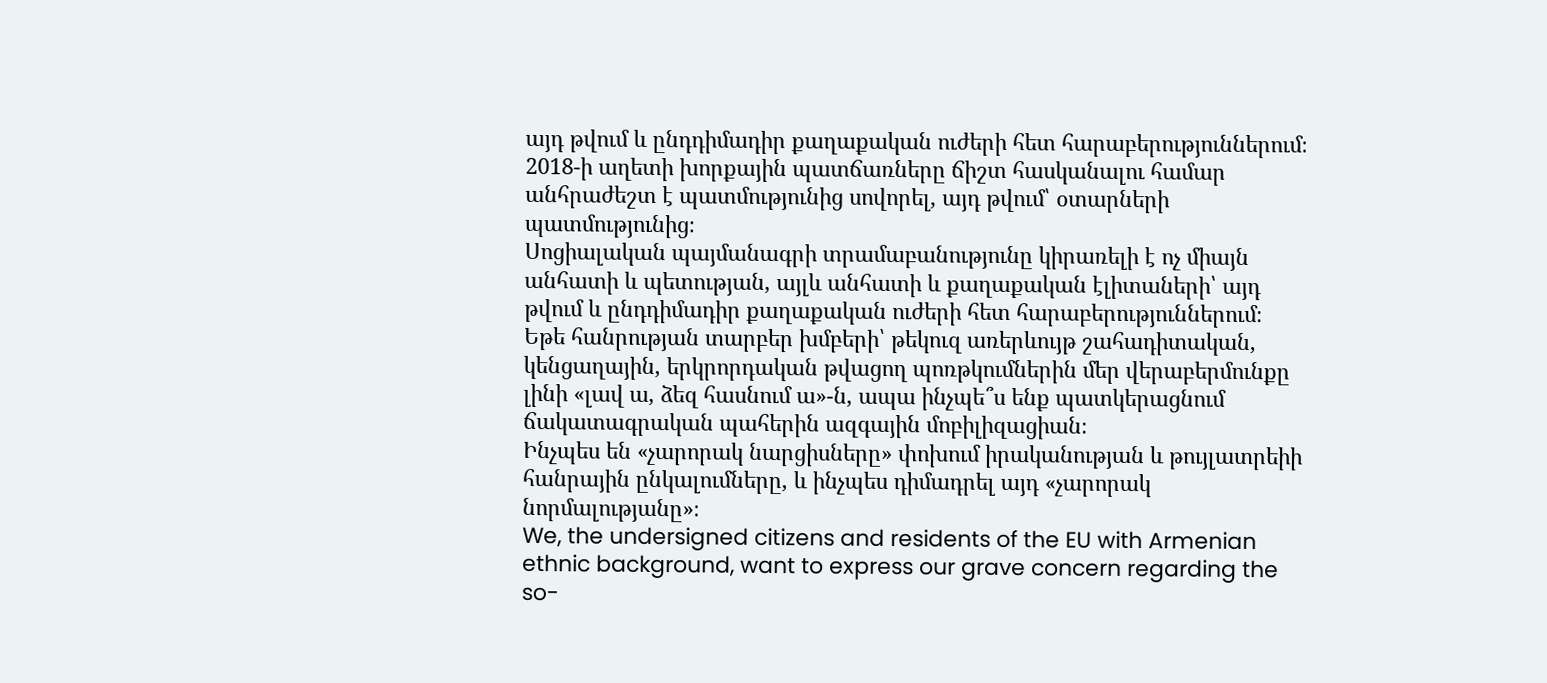այդ թվում և ընդդիմադիր քաղաքական ուժերի հետ հարաբերություններում։
2018-ի աղետի խորքային պատճառները ճիշտ հասկանալու համար անհրաժեշտ է պատմությունից սովորել, այդ թվում՝ օտարների պատմությունից։
Սոցիալական պայմանագրի տրամաբանությունը կիրառելի է ոչ միայն անհատի և պետության, այլև անհատի և քաղաքական էլիտաների՝ այդ թվում և ընդդիմադիր քաղաքական ուժերի հետ հարաբերություններում։
Եթե հանրության տարբեր խմբերի՝ թեկուզ առերևույթ շահադիտական, կենցաղային, երկրորդական թվացող պոռթկումներին մեր վերաբերմունքը լինի «լավ ա, ձեզ հասնում ա»-ն, ապա ինչպե՞ս ենք պատկերացնում ճակատագրական պահերին ազգային մոբիլիզացիան։
Ինչպես են «չարորակ նարցիսները» փոխում իրականության և թույլատրեիի հանրային ընկալումները, և ինչպես դիմադրել այդ «չարորակ նորմալությանը»։
We, the undersigned citizens and residents of the EU with Armenian ethnic background, want to express our grave concern regarding the so-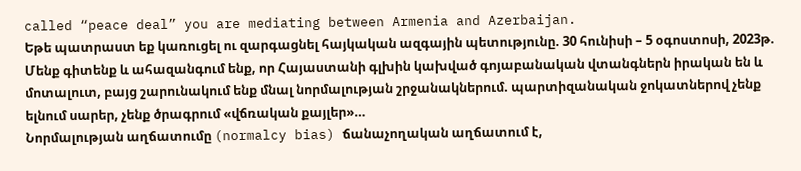called “peace deal” you are mediating between Armenia and Azerbaijan.
Եթե պատրաստ եք կառուցել ու զարգացնել հայկական ազգային պետությունը. 30 հունիսի – 5 օգոստոսի, 2023թ.
Մենք գիտենք և ահազանգում ենք, որ Հայաստանի գլխին կախված գոյաբանական վտանգներն իրական են և մոտալուտ, բայց շարունակում ենք մնալ նորմալության շրջանակներում. պարտիզանական ջոկատներով չենք ելնում սարեր, չենք ծրագրում «վճռական քայլեր»…
Նորմալության աղճատումը (normalcy bias) ճանաչողական աղճատում է,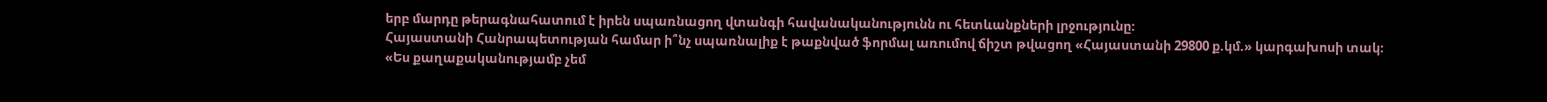երբ մարդը թերագնահատում է իրեն սպառնացող վտանգի հավանականությունն ու հետևանքների լրջությունը։
Հայաստանի Հանրապետության համար ի՞նչ սպառնալիք է թաքնված ֆորմալ առումով ճիշտ թվացող «Հայաստանի 29800 ք.կմ.» կարգախոսի տակ։
«Ես քաղաքականությամբ չեմ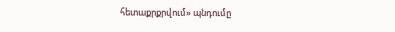հետաքրքրվում» պնդումը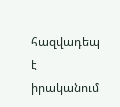հազվադեպ է իրականում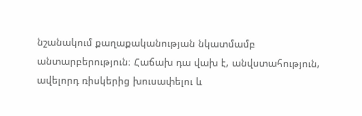նշանակում քաղաքականության նկատմամբ անտարբերություն։ Հաճախ դա վախ է, անվստահություն, ավելորդ ռիսկերից խուսափելու և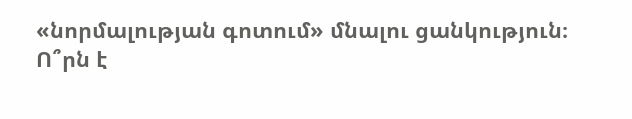«նորմալության գոտում» մնալու ցանկություն։
Ո՞րն է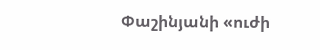Փաշինյանի «ուժի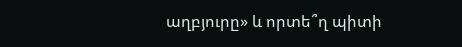աղբյուրը» և որտե՞ղ պիտի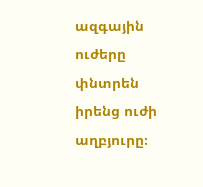ազգային ուժերը փնտրեն իրենց ուժի աղբյուրը։